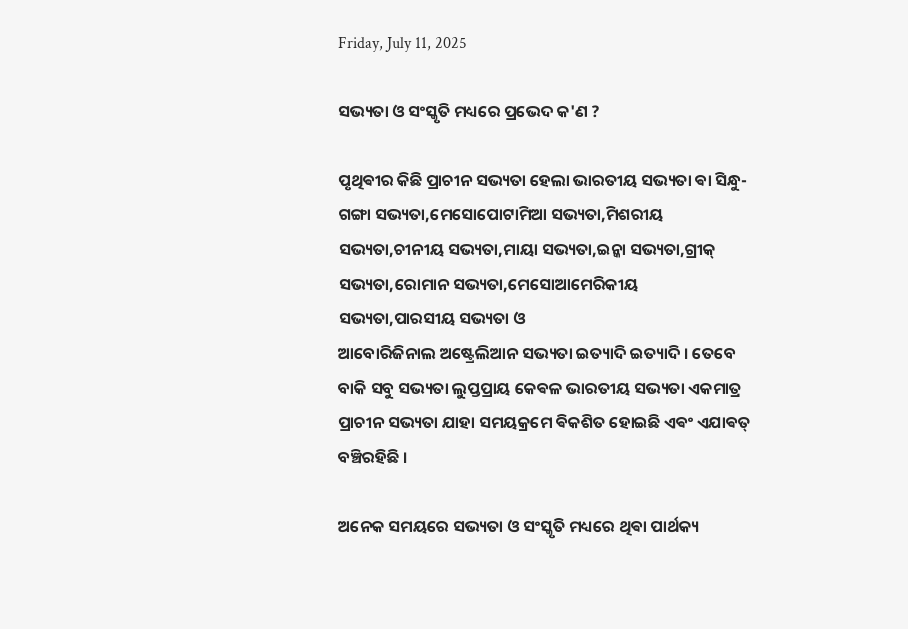Friday, July 11, 2025

ସଭ୍ୟତା ଓ ସଂସ୍କୃତି ମଧ୍ୟରେ ପ୍ରଭେଦ କ'ଣ ?

ପୃଥିଵୀର କିଛି ପ୍ରାଚୀନ ସଭ୍ୟତା ହେଲା ଭାରତୀୟ ସଭ୍ୟତା ଵା ସିନ୍ଧୁ-ଗଙ୍ଗା ସଭ୍ୟତା,ମେସୋପୋଟାମିଆ ସଭ୍ୟତା,ମିଶରୀୟ ସଭ୍ୟତା,ଚୀନୀୟ ସଭ୍ୟତା,ମାୟା ସଭ୍ୟତା,ଇନ୍କା ସଭ୍ୟତା,ଗ୍ରୀକ୍ ସଭ୍ୟତା,ରୋମାନ ସଭ୍ୟତା,ମେସୋଆମେରିକୀୟ ସଭ୍ୟତା,ପାରସୀୟ ସଭ୍ୟତା ଓ
ଆବୋରିଜିନାଲ ଅଷ୍ଟ୍ରେଲିଆନ ସଭ୍ୟତା ଇତ୍ୟାଦି ଇତ୍ୟାଦି । ତେବେ ବାକି ସବୁ ସଭ୍ୟତା ଲୁପ୍ତପ୍ରାୟ କେଵଳ ଭାରତୀୟ ସଭ୍ୟତା ଏକମାତ୍ର ପ୍ରାଚୀନ ସଭ୍ୟତା ଯାହା ସମୟକ୍ରମେ ଵିକଶିତ ହୋଇଛି ଏଵଂ ଏଯାଵତ୍ ବଞ୍ଚିରହିଛି ।

ଅନେକ ସମୟରେ ସଭ୍ୟତା ଓ ସଂସ୍କୃତି ମଧ୍ୟରେ ଥିଵା ପାର୍ଥକ୍ୟ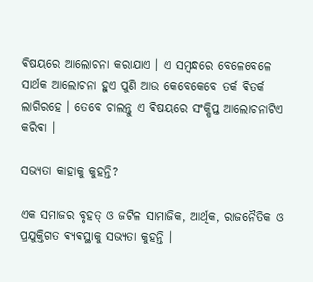ଵିଷୟରେ ଆଲୋଚନା କରାଯାଏ । ଏ ସମ୍ବନ୍ଧରେ ବେଳେବେଳେ ସାର୍ଥକ ଆଲୋଚନା ହୁଏ ପୁଣି ଆଉ କେବେକେବେ ତର୍କ ଵିତର୍କ ଲାଗିରହେ । ତେବେ ଚାଲନ୍ତୁ ଏ ଵିଷୟରେ ସଂକ୍ଷିପ୍ତ ଆଲୋଚନାଟିଏ କରିଵା ।

ସଭ୍ୟତା କାହାକୁ କୁହନ୍ତି?

ଏକ ସମାଜର ବୃହତ୍ ଓ ଜଟିଳ ସାମାଜିକ, ଆର୍ଥିକ, ରାଜନୈତିକ ଓ ପ୍ରଯୁକ୍ତିଗତ ଵ୍ୟଵସ୍ଥାକୁ ସଭ୍ୟତା କୁହନ୍ତି ।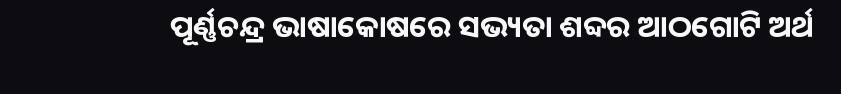ପୂର୍ଣ୍ଣଚନ୍ଦ୍ର ଭାଷାକୋଷରେ ସଭ୍ୟତା ଶବ୍ଦର ଆଠଗୋଟି ଅର୍ଥ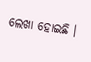ଲେଖା ହୋଇଛି ।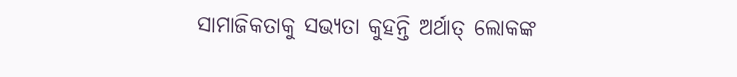ସାମାଜିକତାକୁ ସଭ୍ୟତା କୁହନ୍ତି ଅର୍ଥାତ୍ ଲୋକଙ୍କ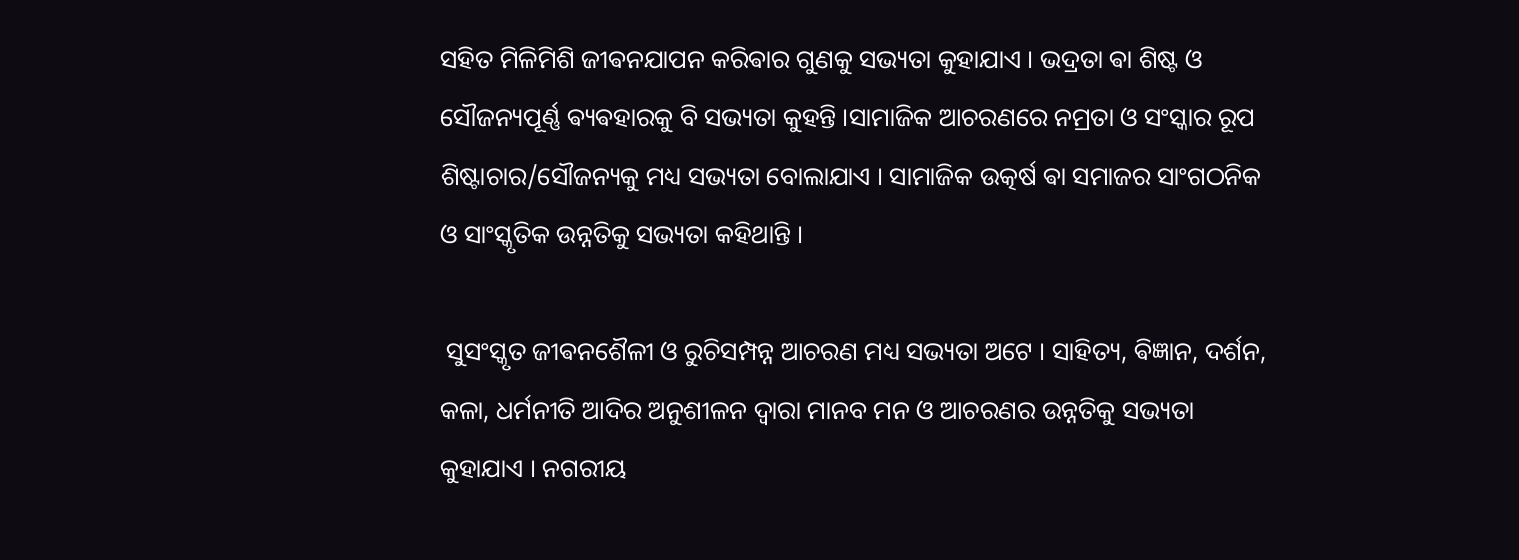ସହିତ ମିଳିମିଶି ଜୀଵନଯାପନ କରିଵାର ଗୁଣକୁ ସଭ୍ୟତା କୁହାଯାଏ । ଭଦ୍ରତା ଵା ଶିଷ୍ଟ ଓ ସୌଜନ୍ୟପୂର୍ଣ୍ଣ ଵ୍ୟଵହାରକୁ ବି ସଭ୍ୟତା କୁହନ୍ତି ।ସାମାଜିକ ଆଚରଣରେ ନମ୍ରତା ଓ ସଂସ୍କାର ରୂପ ଶିଷ୍ଟାଚାର/ସୌଜନ୍ୟକୁ ମଧ୍ୟ ସଭ୍ୟତା ବୋଲାଯାଏ । ସାମାଜିକ ଉତ୍କର୍ଷ ଵା ସମାଜର ସାଂଗଠନିକ ଓ ସାଂସ୍କୃତିକ ଉନ୍ନତିକୁ ସଭ୍ୟତା କହିଥାନ୍ତି ।

 ସୁସଂସ୍କୃତ ଜୀଵନଶୈଳୀ ଓ ରୁଚିସମ୍ପନ୍ନ ଆଚରଣ ମଧ୍ୟ ସଭ୍ୟତା ଅଟେ । ସାହିତ୍ୟ, ଵିଜ୍ଞାନ, ଦର୍ଶନ, କଳା, ଧର୍ମନୀତି ଆଦିର ଅନୁଶୀଳନ ଦ୍ଵାରା ମାନବ ମନ ଓ ଆଚରଣର ଉନ୍ନତିକୁ ସଭ୍ୟତା କୁହାଯାଏ । ନଗରୀୟ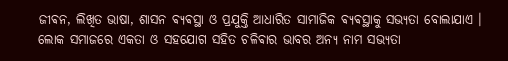ଜୀଵନ, ଲିଖିତ ଭାଷା, ଶାସନ ଵ୍ଯଵସ୍ଥା ଓ ପ୍ରଯୁକ୍ତି ଆଧାରିତ ସାମାଜିକ ଵ୍ୟଵସ୍ଥାକୁ ସଭ୍ୟତା ବୋଲାଯାଏ ।
ଲୋକ ସମାଜରେ ଏକତା ଓ ସହଯୋଗ ସହିତ ଚଳିଵାର ଭାବର ଅନ୍ୟ ନାମ ସଭ୍ୟତା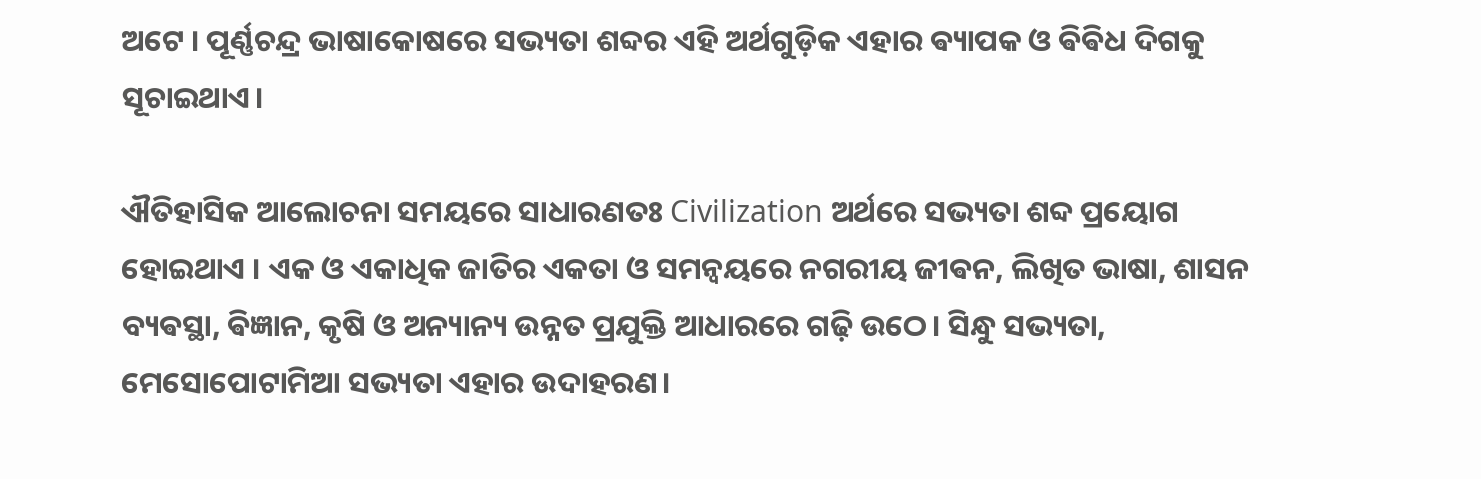ଅଟେ । ପୂର୍ଣ୍ଣଚନ୍ଦ୍ର ଭାଷାକୋଷରେ ସଭ୍ୟତା ଶବ୍ଦର ଏହି ଅର୍ଥଗୁଡ଼ିକ ଏହାର ଵ୍ୟାପକ ଓ ଵିଵିଧ ଦିଗକୁ ସୂଚାଇଥାଏ।

ଐତିହାସିକ ଆଲୋଚନା ସମୟରେ ସାଧାରଣତଃ Civilization ଅର୍ଥରେ ସଭ୍ୟତା ଶବ୍ଦ ପ୍ରୟୋଗ ହୋଇଥାଏ । ଏକ ଓ ଏକାଧିକ ଜାତିର ଏକତା ଓ ସମନ୍ଵୟରେ ନଗରୀୟ ଜୀଵନ, ଲିଖିତ ଭାଷା, ଶାସନ ବ୍ୟଵସ୍ଥା, ଵିଜ୍ଞାନ, କୃଷି ଓ ଅନ୍ୟାନ୍ୟ ଉନ୍ନତ ପ୍ରଯୁକ୍ତି ଆଧାରରେ ଗଢ଼ି ଉଠେ। ସିନ୍ଧୁ ସଭ୍ୟତା, ମେସୋପୋଟାମିଆ ସଭ୍ୟତା ଏହାର ଉଦାହରଣ।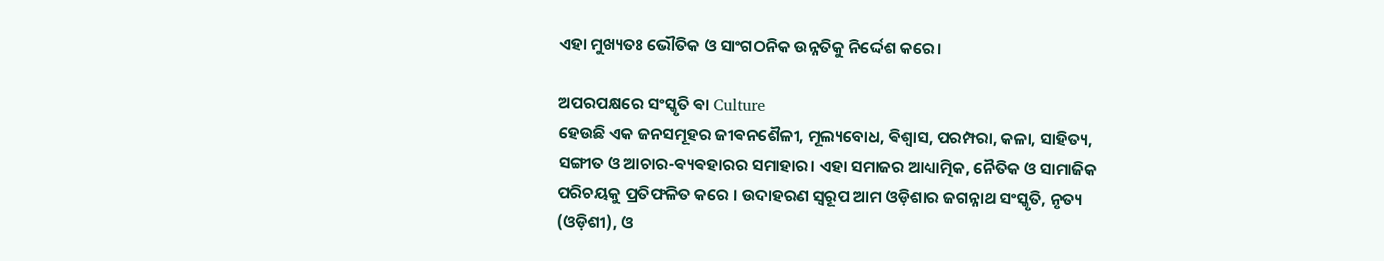ଏହା ମୁଖ୍ୟତଃ ଭୌତିକ ଓ ସାଂଗଠନିକ ଉନ୍ନତିକୁ ନିର୍ଦ୍ଦେଶ କରେ।

ଅପରପକ୍ଷରେ ସଂସ୍କୃତି ଵା Culture
ହେଉଛି ଏକ ଜନସମୂହର ଜୀଵନଶୈଳୀ, ମୂଲ୍ୟବୋଧ, ଵିଶ୍ବାସ, ପରମ୍ପରା, କଳା, ସାହିତ୍ୟ, ସଙ୍ଗୀତ ଓ ଆଚାର-ଵ୍ୟଵହାରର ସମାହାର। ଏହା ସମାଜର ଆଧ୍ୟାତ୍ମିକ, ନୈତିକ ଓ ସାମାଜିକ ପରିଚୟକୁ ପ୍ରତିଫଳିତ କରେ । ଉଦାହରଣ ସ୍ଵରୂପ ଆମ ଓଡ଼ିଶାର ଜଗନ୍ନାଥ ସଂସ୍କୃତି, ନୃତ୍ୟ (ଓଡ଼ିଶୀ), ଓ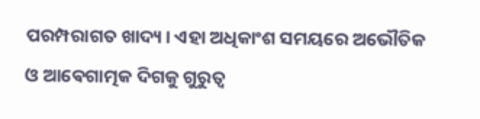ପରମ୍ପରାଗତ ଖାଦ୍ୟ। ଏହା ଅଧିକାଂଶ ସମୟରେ ଅଭୌତିକ ଓ ଆଵେଗାତ୍ମକ ଦିଗକୁ ଗୁରୁତ୍ବ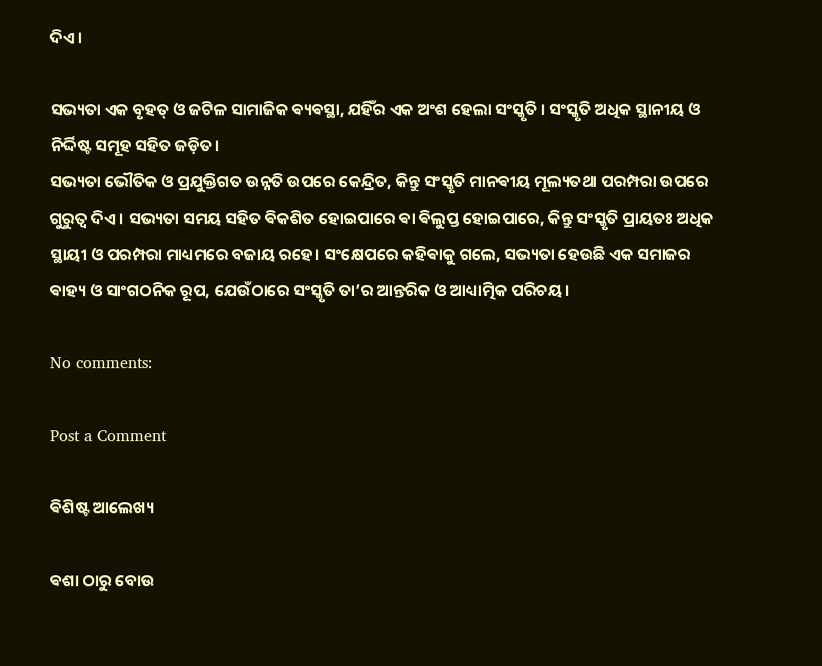ଦିଏ।

ସଭ୍ୟତା ଏକ ବୃହତ୍ ଓ ଜଟିଳ ସାମାଜିକ ଵ୍ୟଵସ୍ଥା, ଯହିଁର ଏକ ଅଂଶ ହେଲା ସଂସ୍କୃତି । ସଂସ୍କୃତି ଅଧିକ ସ୍ଥାନୀୟ ଓ ନିର୍ଦ୍ଦିଷ୍ଟ ସମୂହ ସହିତ ଜଡ଼ିତ।
ସଭ୍ୟତା ଭୌତିକ ଓ ପ୍ରଯୁକ୍ତିଗତ ଉନ୍ନତି ଉପରେ କେନ୍ଦ୍ରିତ, କିନ୍ତୁ ସଂସ୍କୃତି ମାନଵୀୟ ମୂଲ୍ୟତଥା ପରମ୍ପରା ଉପରେ ଗୁରୁତ୍ବ ଦିଏ । ସଭ୍ୟତା ସମୟ ସହିତ ଵିକଶିତ ହୋଇପାରେ ଵା ଵିଲୁପ୍ତ ହୋଇପାରେ, କିନ୍ତୁ ସଂସ୍କୃତି ପ୍ରାୟତଃ ଅଧିକ ସ୍ଥାୟୀ ଓ ପରମ୍ପରା ମାଧ୍ୟମରେ ବଜାୟ ରହେ। ସଂକ୍ଷେପରେ କହିଵାକୁ ଗଲେ, ସଭ୍ୟତା ହେଉଛି ଏକ ସମାଜର ଵାହ୍ୟ ଓ ସାଂଗଠନିକ ରୂପ, ଯେଉଁଠାରେ ସଂସ୍କୃତି ତା’ର ଆନ୍ତରିକ ଓ ଆଧ୍ୟାତ୍ମିକ ପରିଚୟ।

No comments:

Post a Comment

ଵିଶିଷ୍ଟ ଆଲେଖ୍ୟ

ଵଶା ଠାରୁ ବୋଉ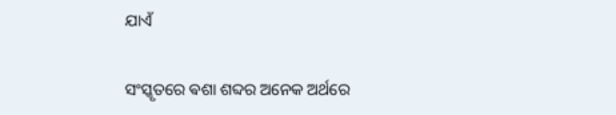ଯାଏଁ

ସଂସ୍କୃତରେ ଵଶା ଶବ୍ଦର ଅନେକ ଅର୍ଥରେ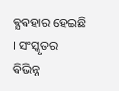ଵ୍ଯଵହାର ହେଇଛି । ସଂସ୍କୃତର ଵିଭିନ୍ନ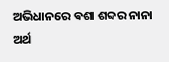ଅଭିଧାନରେ ଵଶା ଶବ୍ଦର ନାନା ଅର୍ଥ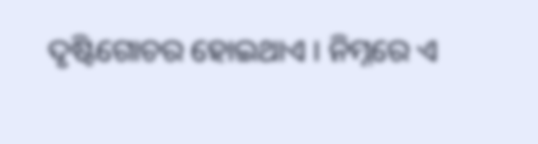ଦୃଷ୍ଟିଗୋଚର ହୋଇଥାଏ । ନିମ୍ନରେ ଏ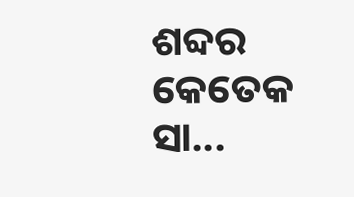ଶବ୍ଦର କେତେକ ସା...